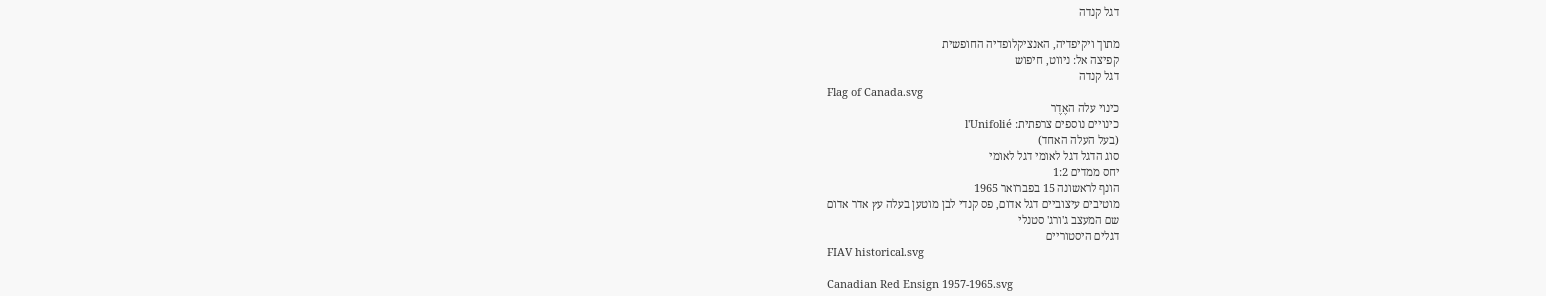דגל קנדה

מתוך ויקיפדיה, האנציקלופדיה החופשית
קפיצה אל: ניווט, חיפוש
דגל קנדה
Flag of Canada.svg
כינוי עלה האֶדֶר
כינויים נוספים צרפתית: l'Unifolié
(בעל העלה האחד)
סוג הדגל דגל לאומי דגל לאומי
יחס ממדים 1:2
הונף לראשונה 15 בפברואר 1965
מוטיבים עיצוביים דגל אדום, פס קנדי לבן מוטען בעלה עץ אדר אדום
שם המעצב ג'ורג' סטנלי
דגלים היסטוריים
FIAV historical.svg

Canadian Red Ensign 1957-1965.svg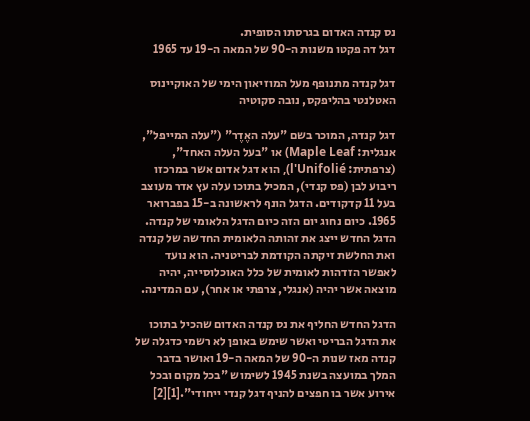נס קנדה האדום בגרסתו הסופית.
דגל דה פקטו משנות ה-90 של המאה ה-19 עד 1965

דגל קנדה מתנופף מעל המוזיאון הימי של האוקיינוס האטלנטי בהליפקס, נובה סקוטיה

דגל קנדה, המוכר בשם "עלה האֶדֶר" ("עלה המייפל", אנגלית: Maple Leaf) או "בעל העלה האחד", (צרפתית: l'Unifolié), הוא דגל אדום אשר במרכזו ריבוע לבן (פס קנדי), המכיל בתוכו עלה עץ אדר מעוצב בעל 11 קדקודים. הדגל הונף לראשונה ב-15 בפברואר 1965. כיום נחוג יום הזה כיום הדגל הלאומי של קנדה. הדגל החדש ייצג את זהותה הלאומית החדשה של קנדה ואת החלשת זיקתה הקודמת לבריטניה. הוא נועד לאפשר הזדהות לאומית של כלל האוכלוסייה, יהיה מוצאה אשר יהיה (אנגלי, צרפתי או אחר), עם המדינה.

הדגל החדש החליף את נס קנדה האדום שהכיל בתוכו את הדגל הבריטי ואשר שימש באופן לא רשמי כדגלה של קנדה מאז שנות ה-90 של המאה ה-19 ואושר בדבר המלך במועצה בשנת 1945 לשימוש "בכל מקום ובכל אירוע אשר בו חפצים להניף דגל קנדי ייחודי".[1][2]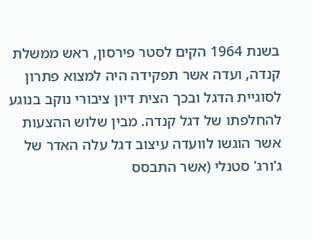בשנת 1964 הקים לסטר פירסון, ראש ממשלת קנדה, ועדה אשר תפקידה היה למצוא פתרון לסוגיית הדגל ובכך הצית דיון ציבורי נוקב בנוגע להחלפתו של דגל קנדה. מבין שלוש ההצעות אשר הוגשו לוועדה עיצוב דגל עלה האדר של ג'ורג' סטנלי (אשר התבסס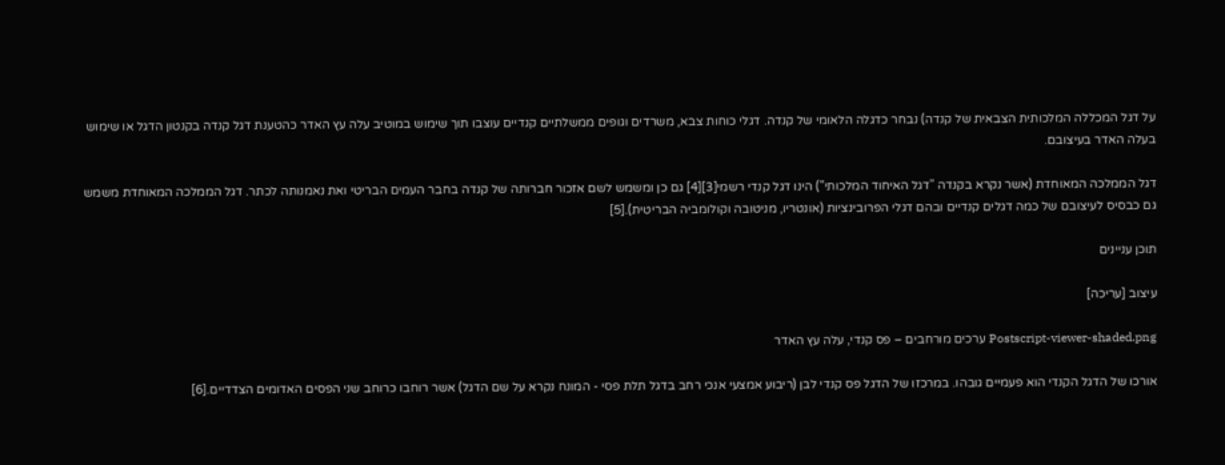על דגל המכללה המלכותית הצבאית של קנדה) נבחר כדגלה הלאומי של קנדה. דגלי כוחות צבא, משרדים וגופים ממשלתיים קנדיים עוצבו תוך שימוש במוטיב עלה עץ האדר כהטענת דגל קנדה בקנטון הדגל או שימוש בעלה האדר בעיצובם.

דגל הממלכה המאוחדת (אשר נקרא בקנדה "דגל האיחוד המלכותי") הינו דגל קנדי רשמי[3][4] גם כן ומשמש לשם אזכור חברותה של קנדה בחבר העמים הבריטי ואת נאמנותה לכתר. דגל הממלכה המאוחדת משמש גם כבסיס לעיצובם של כמה דגלים קנדיים ובהם דגלי הפרובינציות (אונטריו, מניטובה וקולומביה הבריטית).[5]

תוכן עניינים

עיצוב [עריכה]

Postscript-viewer-shaded.png ערכים מורחבים – פס קנדי, עלה עץ האדר

אורכו של הדגל הקנדי הוא פעמיים גובהו. במרכזו של הדגל פס קנדי לבן (ריבוע אמצעי אנכי רחב בדגל תלת פסי - המונח נקרא על שם הדגל) אשר רוחבו כרוחב שני הפסים האדומים הצדדיים.[6]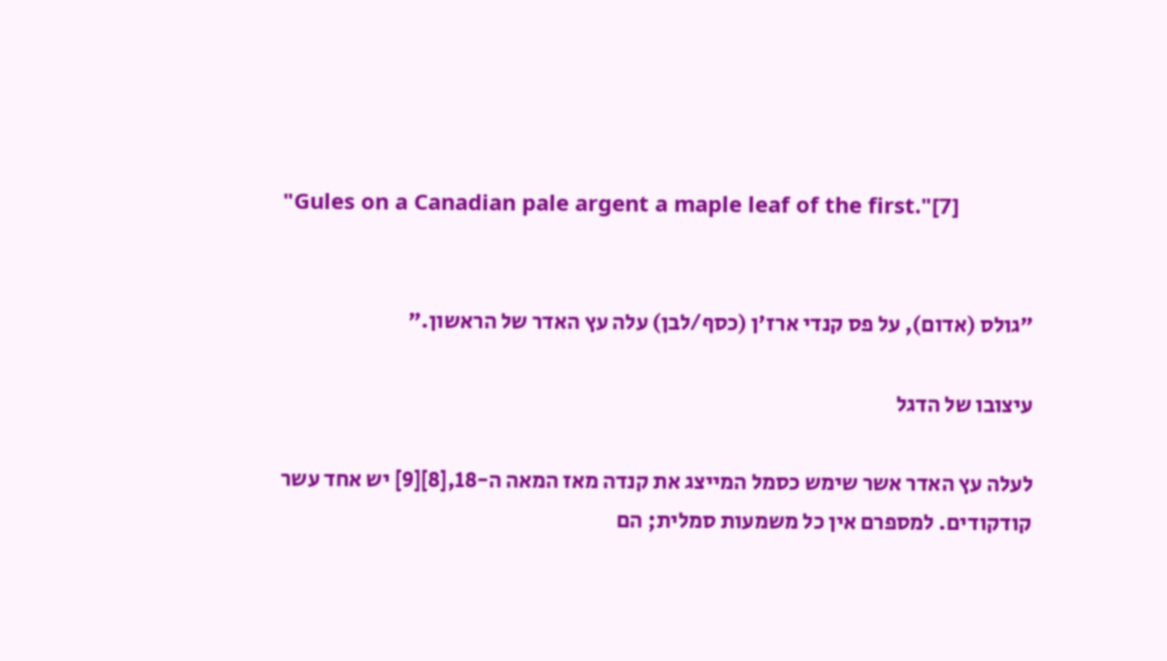"Gules on a Canadian pale argent a maple leaf of the first."[7]


"גולס (אדום), על פס קנדי ארז'ן (כסף/לבן) עלה עץ האדר של הראשון."

עיצובו של הדגל

לעלה עץ האדר אשר שימש כסמל המייצג את קנדה מאז המאה ה-18,[8][9] יש אחד עשר קודקודים. למספרם אין כל משמעות סמלית; הם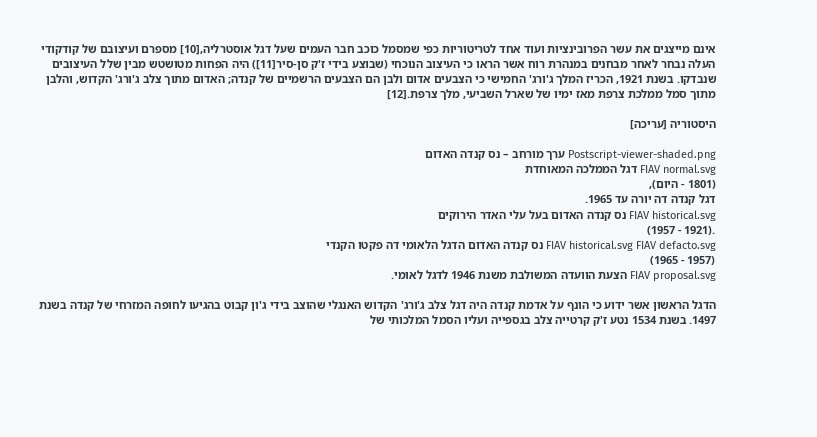אינם מייצגים את עשר הפרובינציות ועוד אחד לטריטוריות כפי שמסמל כוכב חבר העמים שעל דגל אוסטרליה,[10] מספרם ועיצובם של קודקודי העלה נבחר לאחר מבחנים במנהרת רוח אשר הראו כי העיצוב הנוכחי (שבוצע בידי ז'ק סן-סיר[11]) היה הפחות מטושטש מבין שלל העיצובים שנבדקו. בשנת 1921, הכריז המלך ג'ורג' החמישי כי הצבעים אדום ולבן הם הצבעים הרשמיים של קנדה; האדום מתוך צלב ג'ורג' הקדוש, והלבן מתוך סמל ממלכת צרפת מאז ימיו של שארל השביעי, מלך צרפת.[12]

היסטוריה [עריכה]

Postscript-viewer-shaded.png ערך מורחב – נס קנדה האדום
FIAV normal.svg דגל הממלכה המאוחדת
(1801 - היום),
דגל קנדה דה יורה עד 1965.
FIAV historical.svg נס קנדה האדום בעל עלי האדר הירוקים
.(1921 - 1957)
FIAV historical.svg FIAV defacto.svg נס קנדה האדום הדגל הלאומי דה פקטו הקנדי
(1957 - 1965)
FIAV proposal.svg הצעת הוועדה המשולבת משנת 1946 לדגל לאומי.

הדגל הראשון אשר ידוע כי הונף על אדמת קנדה היה דגל צלב ג'ורג' הקדוש האנגלי שהוצב בידי ג'ון קבוט בהגיעו לחופה המזרחי של קנדה בשנת 1497. בשנת 1534 נטע ז'ק קרטייה צלב בגספייה ועליו הסמל המלכותי של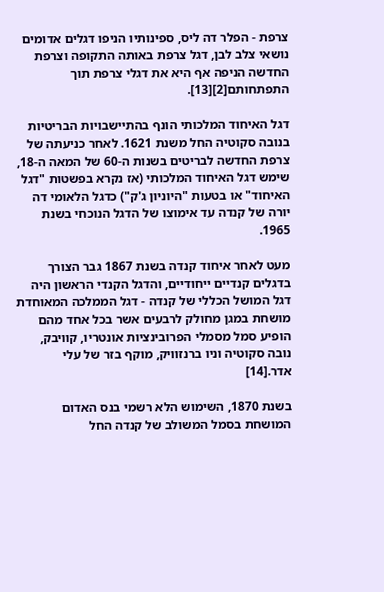צרפת - הפלר דה ליס, ספינותיו הניפו דגלים אדומים נושאי צלב לבן, דגל צרפת באותה התקופה וצרפת החדשה הניפה אף היא את דגלי צרפת תוך התפתחותם[2][13].

דגל האיחוד המלכותי הונף בהתיישבויות הבריטיות בנובה סקוטיה החל משנת 1621. לאחר כניעתה של צרפת החדשה לבריטים בשנות ה-60 של המאה ה-18, שימש דגל האיחוד המלכותי (אז נקרא בפשטות "דגל האיחוד" או בטעות "היוניון ג'ק") כדגל הלאומי דה יורה של קנדה עד אימוצו של הדגל הנוכחי בשנת 1965.

מעט לאחר איחוד קנדה בשנת 1867 גבר הצורך בדגלים קנדיים ייחודיים, והדגל הקנדי הראשון היה דגל המושל הכללי של קנדה - דגל הממלכה המאוחדת מושחת במגן מחולק לרבעים אשר בכל אחד מהם הופיע סמל מסמלי הפרובינציות אונטריו, קוויבק, נובה סקוטיה וניו ברנזוויק, מוקף בזר של עלי אדר.[14]

בשנת 1870, השימוש הלא רשמי בנס האדום המושחת בסמל המשולב של קנדה החל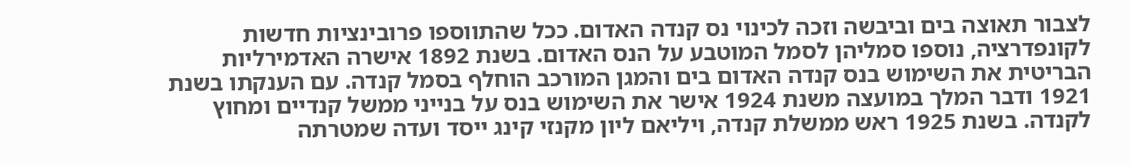לצבור תאוצה בים וביבשה וזכה לכינוי נס קנדה האדום. ככל שהתווספו פרובינציות חדשות לקונפדרציה, נוספו סמליהן לסמל המוטבע על הנס האדום. בשנת 1892 אישרה האדמירליות הבריטית את השימוש בנס קנדה האדום בים והמגן המורכב הוחלף בסמל קנדה. עם הענקתו בשנת 1921 ודבר המלך במועצה משנת 1924 אישר את השימוש בנס על בנייני ממשל קנדיים ומחוץ לקנדה. בשנת 1925 ראש ממשלת קנדה, ויליאם ליון מקנזי קינג ייסד ועדה שמטרתה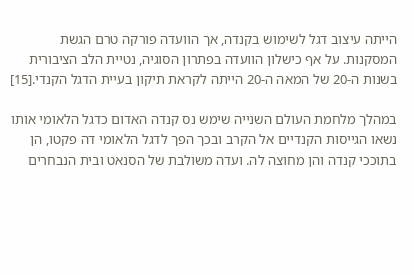הייתה עיצוב דגל לשימוש בקנדה, אך הוועדה פורקה טרם הגשת המסקנות. על אף כישלון הוועדה בפתרון הסוגיה, נטיית הלב הציבורית בשנות ה-20 של המאה ה-20 הייתה לקראת תיקון בעיית הדגל הקנדי.[15]

במהלך מלחמת העולם השנייה שימש נס קנדה האדום כדגל הלאומי אותו נשאו הגייסות הקנדיים אל הקרב ובכך הפך לדגל הלאומי דה פקטו, הן בתוככי קנדה והן מחוצה לה. ועדה משולבת של הסנאט ובית הנבחרים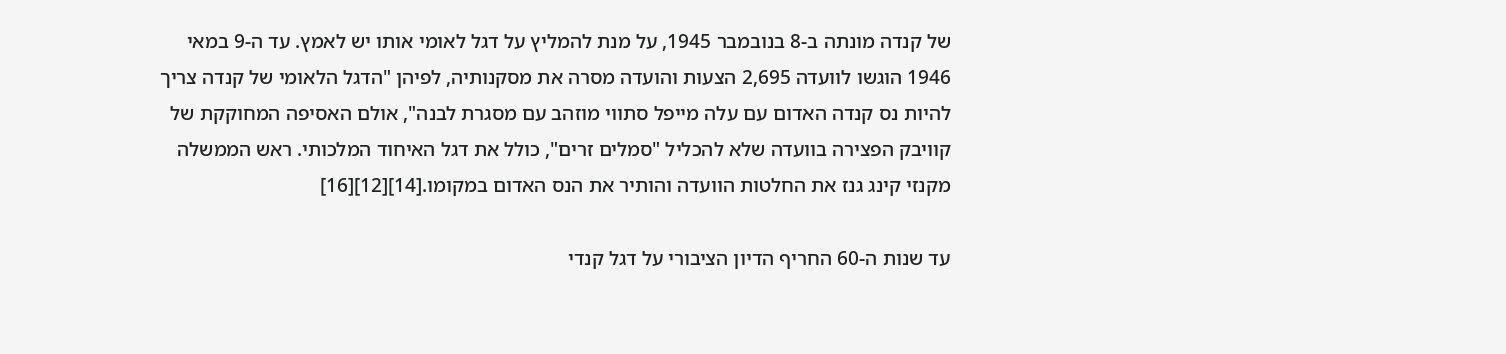של קנדה מונתה ב-8 בנובמבר 1945, על מנת להמליץ על דגל לאומי אותו יש לאמץ. עד ה-9 במאי 1946 הוגשו לוועדה 2,695 הצעות והועדה מסרה את מסקנותיה, לפיהן "הדגל הלאומי של קנדה צריך להיות נס קנדה האדום עם עלה מייפל סתווי מוזהב עם מסגרת לבנה", אולם האסיפה המחוקקת של קוויבק הפצירה בוועדה שלא להכליל "סמלים זרים", כולל את דגל האיחוד המלכותי. ראש הממשלה מקנזי קינג גנז את החלטות הוועדה והותיר את הנס האדום במקומו.[14][12][16]

עד שנות ה-60 החריף הדיון הציבורי על דגל קנדי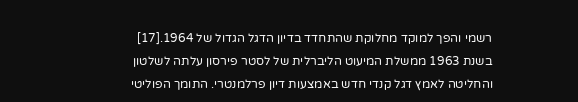רשמי והפך למוקד מחלוקת שהתחדד בדיון הדגל הגדול של 1964.[17] בשנת 1963 ממשלת המיעוט הליברלית של לסטר פירסון עלתה לשלטון והחליטה לאמץ דגל קנדי חדש באמצעות דיון פרלמנטרי. התומך הפוליטי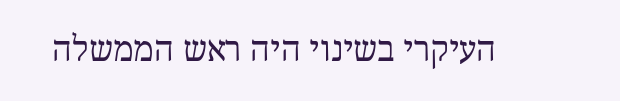העיקרי בשינוי היה ראש הממשלה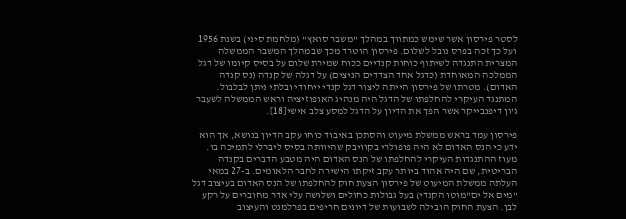לסטר פירסון אשר שימש כמתווך במהלך "משבר סואץ" (מלחמת סיני) בשנת 1956 ועל כך זכה בפרס נובל לשלום. פירסון הוטרד מכך שבמהלך המשבר הממשלה המצרית התנגדה לשיתוף כוחות קנדיים ככוח שמירת שלום על בסיס קיומו של דגל הממלכה המאוחדת (כדגל אחד הצדדים הניצים) על דגלה של קנדה (נס קנדה האדום). מטרתו של פירסון הייתה ליצור דגל קנדי ייחודי ובלתי ניתן לבלבול. המתנגד העיקרי להחלפתו של הדגל היה מנהיג האופוזיציה וראש הממשלה לשעבר ג'ון דיפנבייקר אשר הפך את הדיון על הדגל למסע צלב אישי[18].

פירסון עמד בראש ממשלת מיעוט והסתכן באיבוד כוחו עקב הדיון בנושא, אך הוא ידע כי הנס האדום לא היה פופולרי בקוויבק שהיוותה בסיס ליברלי לתמיכה בו. מעוז ההתנגדות העיקרי להחלפתו של הנס האדום היה מטבע הדברים בקנדה הבריטית, שם היה אהוד ביותר עקב זיקתו הישירה לחבר הלאומים. ב-27 במאי העלתה ממשלת המיעוט של פירסון הצעת חוק להחלפתו של הנס האדום בעיצוב דגל "מים אל ים"מוטו הקנדי) בעל גבולות כחולים ושלושה עלי אדר מחוברים על רקע לבן. הצעת החוק הובילה לשבועות של דיונים חריפים בפרלמנט והעיצוב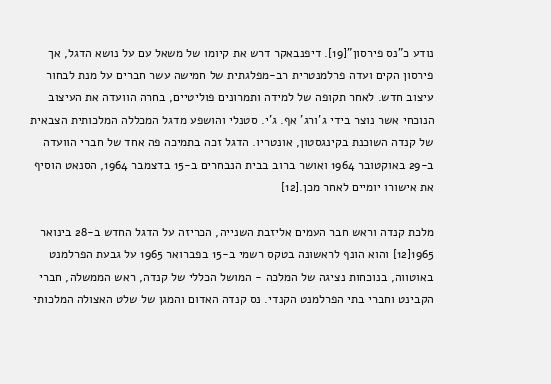נודע כ"נס פירסון"[19]. דיפנבאקר דרש את קיומו של משאל עם על נושא הדגל, אך פירסון הקים ועדה פרלמנטרית רב-מפלגתית של חמישה עשר חברים על מנת לבחור עיצוב חדש. לאחר תקופה של למידה ותמרונים פוליטיים, בחרה הוועדה את העיצוב הנוכחי אשר נוצר בידי ג'ורג' אף. ג'י. סטנלי והושפע מדגל המכללה המלכותית הצבאית של קנדה השוכנת בקינגסטון, אונטריו. הדגל זכה בתמיכה פה אחד של חברי הוועדה ב-29 באוקטובר 1964 ואושר ברוב בבית הנבחרים ב-15 בדצמבר 1964, הסנאט הוסיף את אישורו יומיים לאחר מכן.[12]

מלכת קנדה וראש חבר העמים אליזבת השנייה, הכריזה על הדגל החדש ב-28 בינואר 1965[12] והוא הונף לראשונה בטקס רשמי ב-15 בפברואר 1965 על גבעת הפרלמנט באוטווה, בנוכחות נציגה של המלכה - המושל הכללי של קנדה, ראש הממשלה, חברי הקבינט וחברי בתי הפרלמנט הקנדי. נס קנדה האדום והמגן של שלט האצולה המלכותי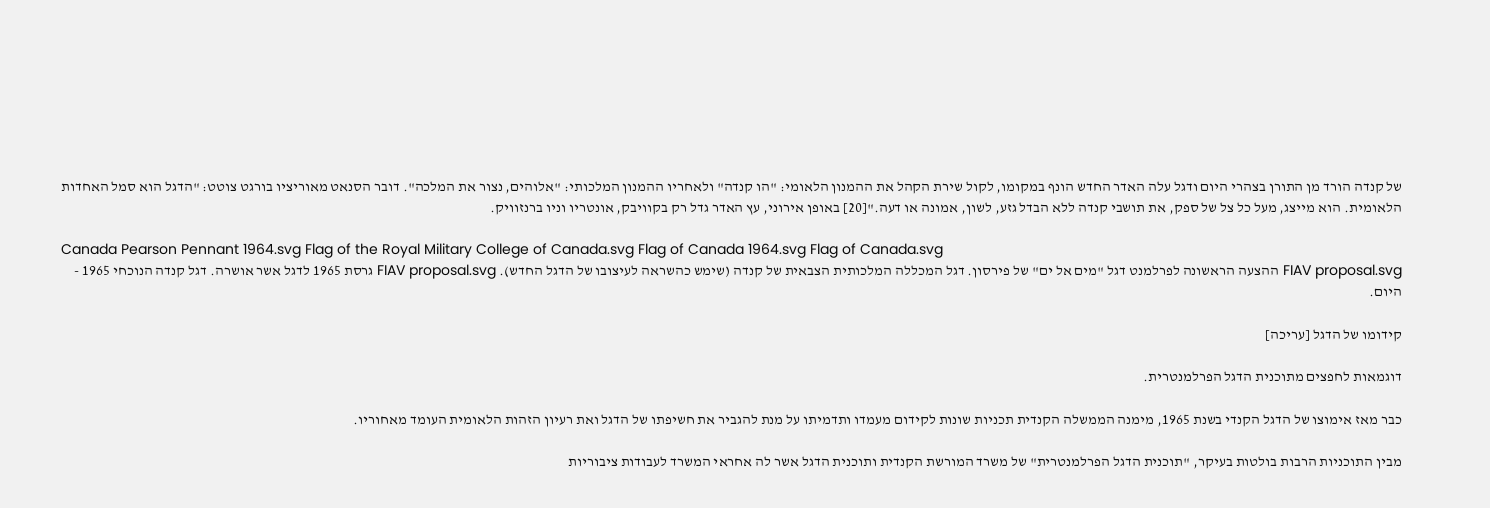של קנדה הורד מן התורן בצהרי היום ודגל עלה האדר החדש הונף במקומו, לקול שירת הקהל את ההמנון הלאומי: "הו קנדה" ולאחריו ההמנון המלכותי: "אלוהים, נצור את המלכה". דובר הסנאט מאוריציו בורגט צוטט: "הדגל הוא סמל האחדות הלאומית. הוא מייצג, מעל כל צל של ספק, את תושבי קנדה ללא הבדל גזע, לשון, אמונה או דעה."[20] באופן אירוני, עץ האדר גדל רק בקוויבק, אונטריו וניו ברנזוויק.

Canada Pearson Pennant 1964.svg Flag of the Royal Military College of Canada.svg Flag of Canada 1964.svg Flag of Canada.svg
FIAV proposal.svg ההצעה הראשונה לפרלמנט דגל "מים אל ים" של פירסון. דגל המכללה המלכותית הצבאית של קנדה (שימש כהשראה לעיצובו של הדגל החדש). FIAV proposal.svg גרסת 1965 לדגל אשר אושרה. דגל קנדה הנוכחי 1965 - היום.

קידומו של הדגל [עריכה]

דוגמאות לחפצים מתוכנית הדגל הפרלמנטרית.

כבר מאז אימוצו של הדגל הקנדי בשנת 1965, מימנה הממשלה הקנדית תכניות שונות לקידום מעמדו ותדמיתו על מנת להגביר את חשיפתו של הדגל ואת רעיון הזהות הלאומית העומד מאחוריו.

מבין התוכניות הרבות בולטות בעיקר, "תוכנית הדגל הפרלמנטרית" של משרד המורשת הקנדית ותוכנית הדגל אשר לה אחראי המשרד לעבודות ציבוריות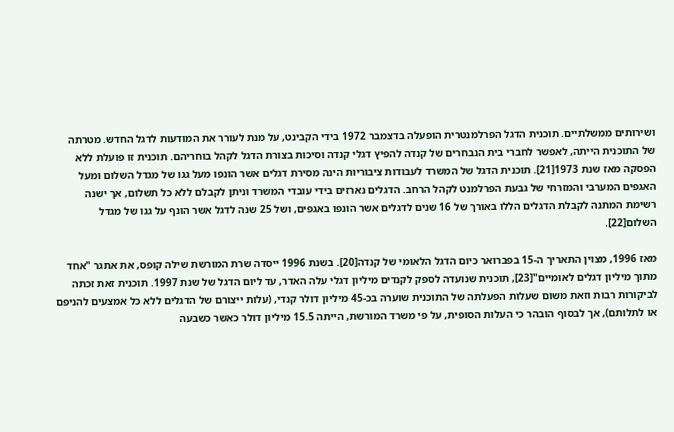ושירותים ממשלתיים. תוכנית הדגל הפרלמנטרית הופעלה בדצמבר 1972 בידי הקבינט, על מנת לעורר את המודעות לדגל החדש. מטרתה של התוכנית הייתה, לאפשר לחברי בית הנבחרים של קנדה להפיץ דגלי קנדה וסיכות בצורת הדגל לקהל בוחריהם. תוכנית זו פועלת ללא הפסקה מאז שנת 1973[21]. תוכנית הדגל של המשרד לעבודות ציבוריות הינה מסירת דגלים אשר הונפו מעל גגו של מגדל השלום ומעל האגפים המערבי והמזרחי של גבעת הפרלמנט לקהל הרחב. הדגלים נארזים בידי עובדי המשרד וניתן לקבלם ללא כל תשלום, אך ישנה רשימת המתנה לקבלת הדגלים הללו באורך של 16 שנים לדגלים אשר הונפו באגפים, ושל 25 שנה לדגל אשר הונף על גגו של מגדל השלום[22].

מאז 1996, מצוין התאריך ה-15 בפברואר כיום הדגל הלאומי של קנדה[20]. בשנת 1996 ייסדה שרת המורשת שילה קופס, את אתגר "אחד מתוך מיליון דגלים לאומיים"[23], תוכנית שנועדה לספק לקנדים מיליון דגלי עלה האדר, עד ליום הדגל של שנת 1997. תוכנית זאת זכתה לביקורות רבות וזאת משום שעלות הפעלתה של התוכנית שוערה בכ-45 מיליון דולר קנדי, (עלות ייצורם של הדגלים ללא כל אמצעים להניפם או לתלותם), אך לבסוף הובהר כי העלות הסופית, על פי משרד המורשת, הייתה 15.5 מיליון דולר כאשר כשבעה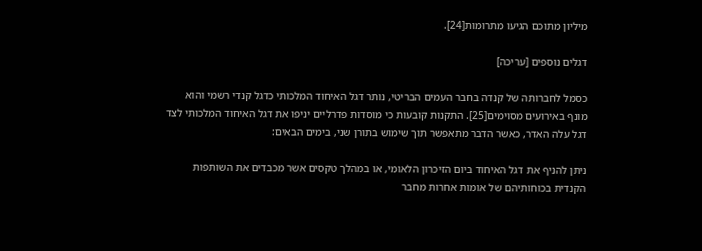מיליון מתוכם הגיעו מתרומות[24].

דגלים נוספים [עריכה]

כסמל לחברותה של קנדה בחבר העמים הבריטי, נותר דגל האיחוד המלכותי כדגל קנדי רשמי והוא מונף באירועים מסוימים[25]. התקנות קובעות כי מוסדות פדרליים יניפו את דגל האיחוד המלכותי לצד דגל עלה האדר, כאשר הדבר מתאפשר תוך שימוש בתורן שני, בימים הבאים:

ניתן להניף את דגל האיחוד ביום הזיכרון הלאומי, או במהלך טקסים אשר מכבדים את השותפות הקנדית בכוחותיהם של אומות אחרות מחבר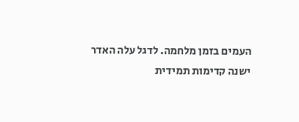העמים בזמן מלחמה. לדגל עלה האדר ישנה קדימות תמידית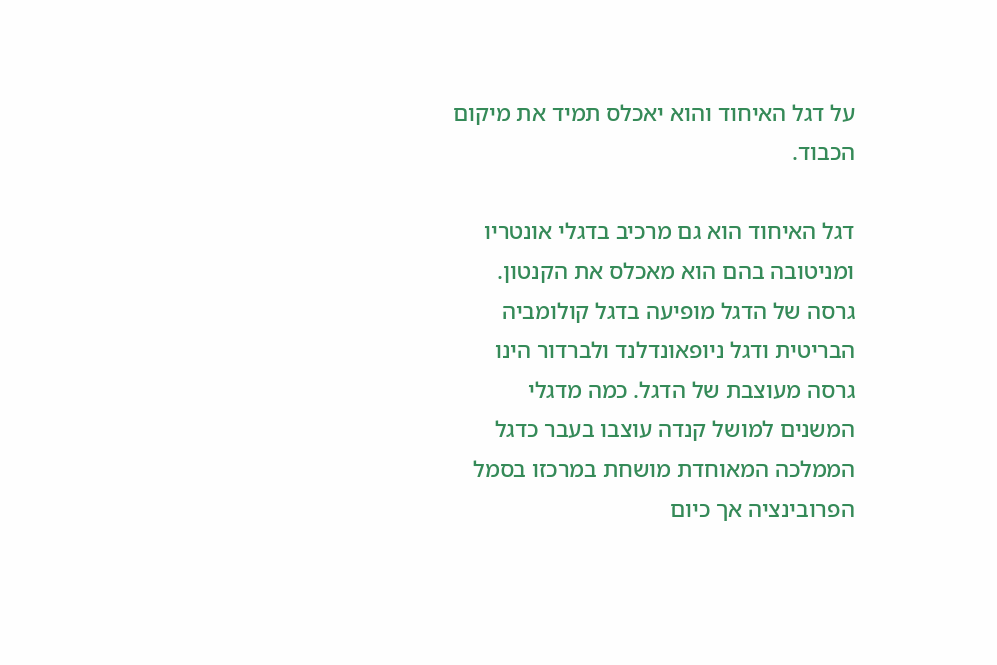על דגל האיחוד והוא יאכלס תמיד את מיקום הכבוד.

דגל האיחוד הוא גם מרכיב בדגלי אונטריו ומניטובה בהם הוא מאכלס את הקנטון. גרסה של הדגל מופיעה בדגל קולומביה הבריטית ודגל ניופאונדלנד ולברדור הינו גרסה מעוצבת של הדגל. כמה מדגלי המשנים למושל קנדה עוצבו בעבר כדגל הממלכה המאוחדת מושחת במרכזו בסמל הפרובינציה אך כיום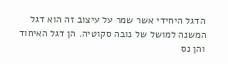הדגל היחידי אשר שמר על עיצוב זה הוא דגל המשנה למושל של נובה סקוטיה. הן דגל האיחוד והן נס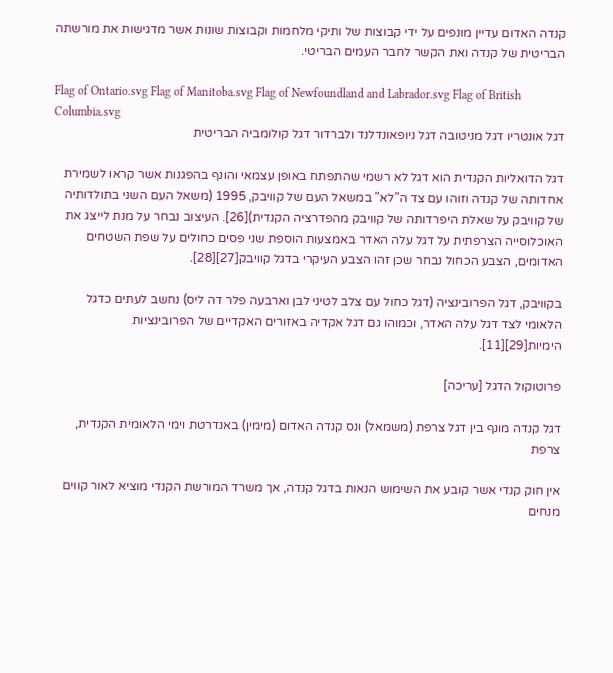קנדה האדום עדיין מונפים על ידי קבוצות של ותיקי מלחמות וקבוצות שונות אשר מדגישות את מורשתה הבריטית של קנדה ואת הקשר לחבר העמים הבריטי.

Flag of Ontario.svg Flag of Manitoba.svg Flag of Newfoundland and Labrador.svg Flag of British Columbia.svg
דגל אונטריו דגל מניטובה דגל ניופאונדלנד ולברדור דגל קולומביה הבריטית

דגל הדואליות הקנדית הוא דגל לא רשמי שהתפתח באופן עצמאי והונף בהפגנות אשר קראו לשמירת אחדותה של קנדה וזוהו עם צד ה"לא" במשאל העם של קוויבק, 1995 (משאל העם השני בתולדותיה של קוויבק על שאלת היפרדותה של קוויבק מהפדרציה הקנדית)[26]. העיצוב נבחר על מנת לייצג את האוכלוסייה הצרפתית על דגל עלה האדר באמצעות הוספת שני פסים כחולים על שפת השטחים האדומים, הצבע הכחול נבחר שכן זהו הצבע העיקרי בדגל קוויבק[27][28].

בקוויבק, דגל הפרובינציה (דגל כחול עם צלב לטיני לבן וארבעה פלר דה ליס) נחשב לעתים כדגל הלאומי לצד דגל עלה האדר, וכמוהו גם דגל אקדיה באזורים האקדיים של הפרובינציות הימיות[29][11].

פרוטוקול הדגל [עריכה]

דגל קנדה מונף בין דגל צרפת (משמאל) ונס קנדה האדום (מימין) באנדרטת וימי הלאומית הקנדית, צרפת

אין חוק קנדי אשר קובע את השימוש הנאות בדגל קנדה, אך משרד המורשת הקנדי מוציא לאור קווים מנחים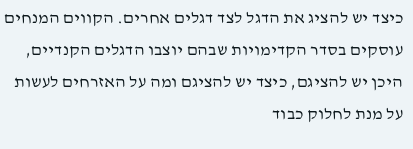כיצד יש להציג את הדגל לצד דגלים אחרים. הקווים המנחים עוסקים בסדר הקדימויות שבהם יוצבו הדגלים הקנדיים, היכן יש להציגם, כיצד יש להציגם ומה על האזרחים לעשות על מנת לחלוק כבוד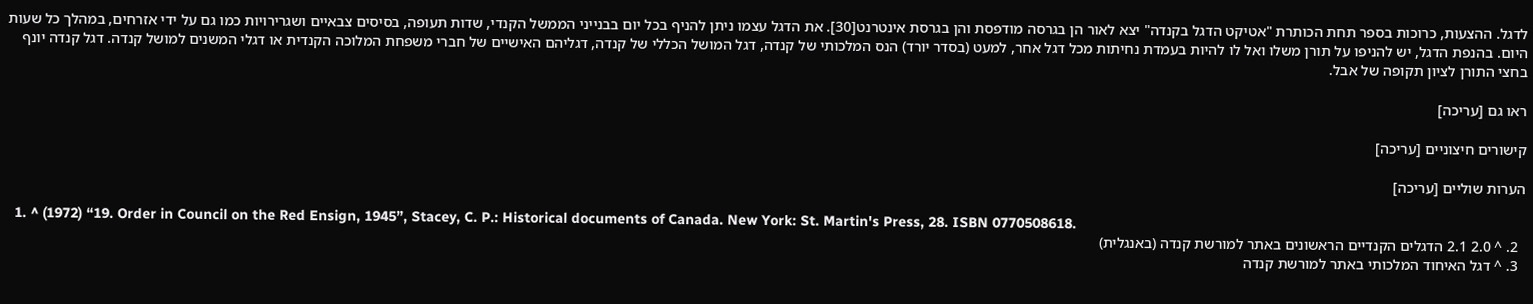לדגל. ההצעות, כרוכות בספר תחת הכותרת "אטיקט הדגל בקנדה" יצא לאור הן בגרסה מודפסת והן בגרסת אינטרנט[30]. את הדגל עצמו ניתן להניף בכל יום בבנייני הממשל הקנדי, שדות תעופה, בסיסים צבאיים ושגרירויות כמו גם על ידי אזרחים, במהלך כל שעות היום. בהנפת הדגל, יש להניפו על תורן משלו ואל לו להיות בעמדת נחיתות מכל דגל אחר, למעט (בסדר יורד) הנס המלכותי של קנדה, דגל המושל הכללי של קנדה, דגליהם האישיים של חברי משפחת המלוכה הקנדית או דגלי המשנים למושל קנדה. דגל קנדה יונף בחצי התורן לציון תקופה של אבל.

ראו גם [עריכה]

קישורים חיצוניים [עריכה]

הערות שוליים [עריכה]

  1. ^ (1972) “19. Order in Council on the Red Ensign, 1945”, Stacey, C. P.: Historical documents of Canada. New York: St. Martin's Press, 28. ISBN 0770508618.
  2. ^ 2.0 2.1 הדגלים הקנדיים הראשונים באתר למורשת קנדה (באנגלית)
  3. ^ דגל האיחוד המלכותי באתר למורשת קנדה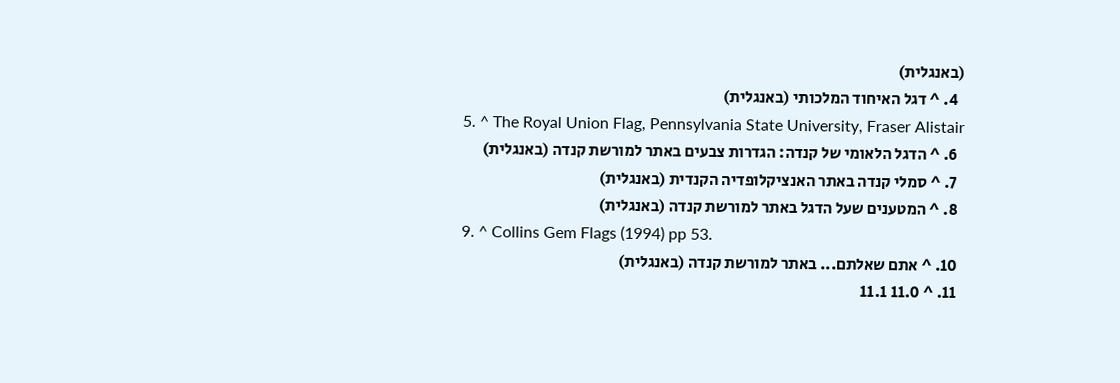(באנגלית)
  4. ^ דגל האיחוד המלכותי (באנגלית)
  5. ^ The Royal Union Flag, Pennsylvania State University, Fraser Alistair
  6. ^ הדגל הלאומי של קנדה: הגדרות צבעים באתר למורשת קנדה (באנגלית)
  7. ^ סמלי קנדה באתר האנציקלופדיה הקנדית (באנגלית)
  8. ^ המטענים שעל הדגל באתר למורשת קנדה (באנגלית)
  9. ^ Collins Gem Flags (1994) pp 53.
  10. ^ אתם שאלתם... באתר למורשת קנדה (באנגלית)
  11. ^ 11.0 11.1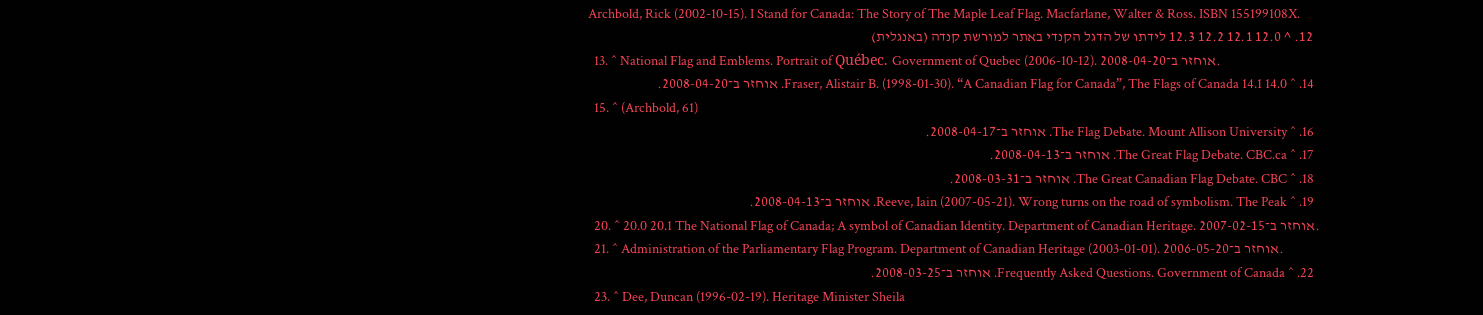Archbold, Rick (2002-10-15). I Stand for Canada: The Story of The Maple Leaf Flag. Macfarlane, Walter & Ross. ISBN 155199108X.
  12. ^ 12.0 12.1 12.2 12.3 לידתו של הדגל הקנדי באתר למורשת קנדה (באנגלית)
  13. ^ National Flag and Emblems. Portrait of Québec. Government of Quebec (2006-10-12). אוחזר ב־2008-04-20.
  14. ^ 14.0 14.1 Fraser, Alistair B. (1998-01-30). “A Canadian Flag for Canada”, The Flags of Canada. אוחזר ב־2008-04-20.
  15. ^ (Archbold, 61)
  16. ^ The Flag Debate. Mount Allison University. אוחזר ב־2008-04-17.
  17. ^ The Great Flag Debate. CBC.ca. אוחזר ב־2008-04-13.
  18. ^ The Great Canadian Flag Debate. CBC. אוחזר ב־2008-03-31.
  19. ^ Reeve, Iain (2007-05-21). Wrong turns on the road of symbolism. The Peak. אוחזר ב־2008-04-13.
  20. ^ 20.0 20.1 The National Flag of Canada; A symbol of Canadian Identity. Department of Canadian Heritage. אוחזר ב־2007-02-15.
  21. ^ Administration of the Parliamentary Flag Program. Department of Canadian Heritage (2003-01-01). אוחזר ב־2006-05-20.
  22. ^ Frequently Asked Questions. Government of Canada. אוחזר ב־2008-03-25.
  23. ^ Dee, Duncan (1996-02-19). Heritage Minister Sheila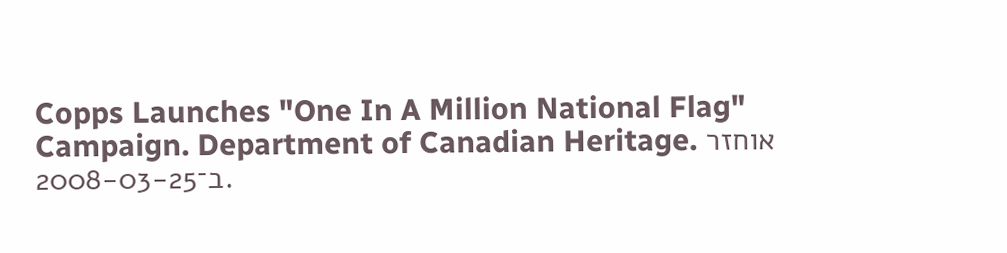Copps Launches "One In A Million National Flag" Campaign. Department of Canadian Heritage. אוחזר ב־2008-03-25.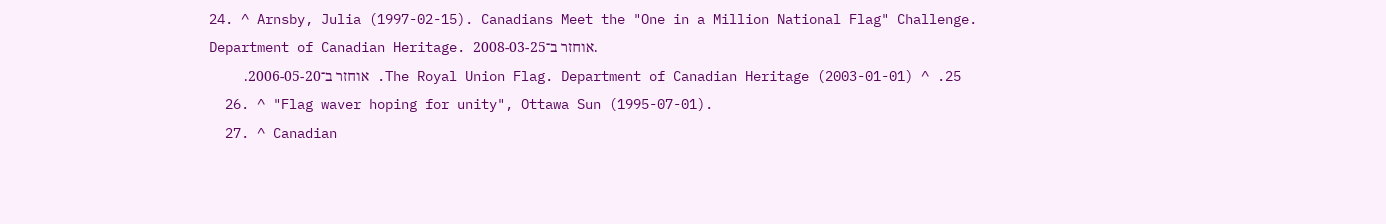24. ^ Arnsby, Julia (1997-02-15). Canadians Meet the "One in a Million National Flag" Challenge. Department of Canadian Heritage. אוחזר ב־2008-03-25.
  25. ^ The Royal Union Flag. Department of Canadian Heritage (2003-01-01). אוחזר ב־2006-05-20.
  26. ^ "Flag waver hoping for unity", Ottawa Sun (1995-07-01).
  27. ^ Canadian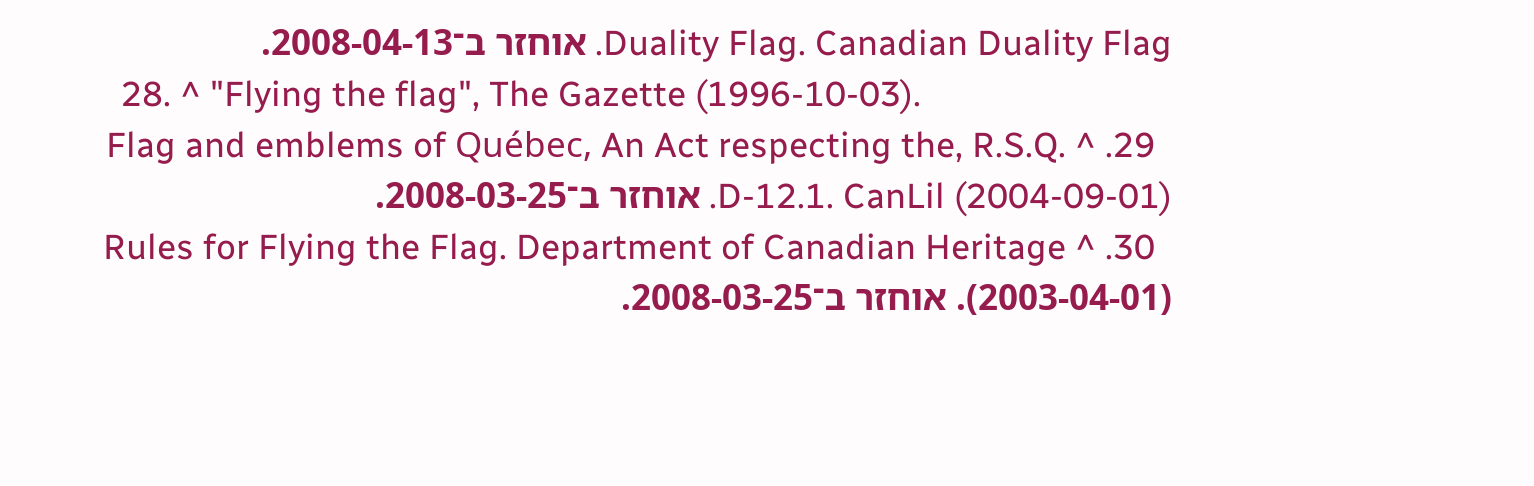Duality Flag. Canadian Duality Flag. אוחזר ב־2008-04-13.
  28. ^ "Flying the flag", The Gazette (1996-10-03).
  29. ^ Flag and emblems of Québec, An Act respecting the, R.S.Q. D-12.1. CanLil (2004-09-01). אוחזר ב־2008-03-25.
  30. ^ Rules for Flying the Flag. Department of Canadian Heritage (2003-04-01). אוחזר ב־2008-03-25.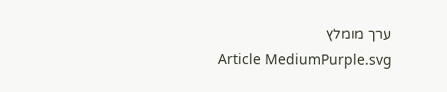ערך מומלץ
Article MediumPurple.svg